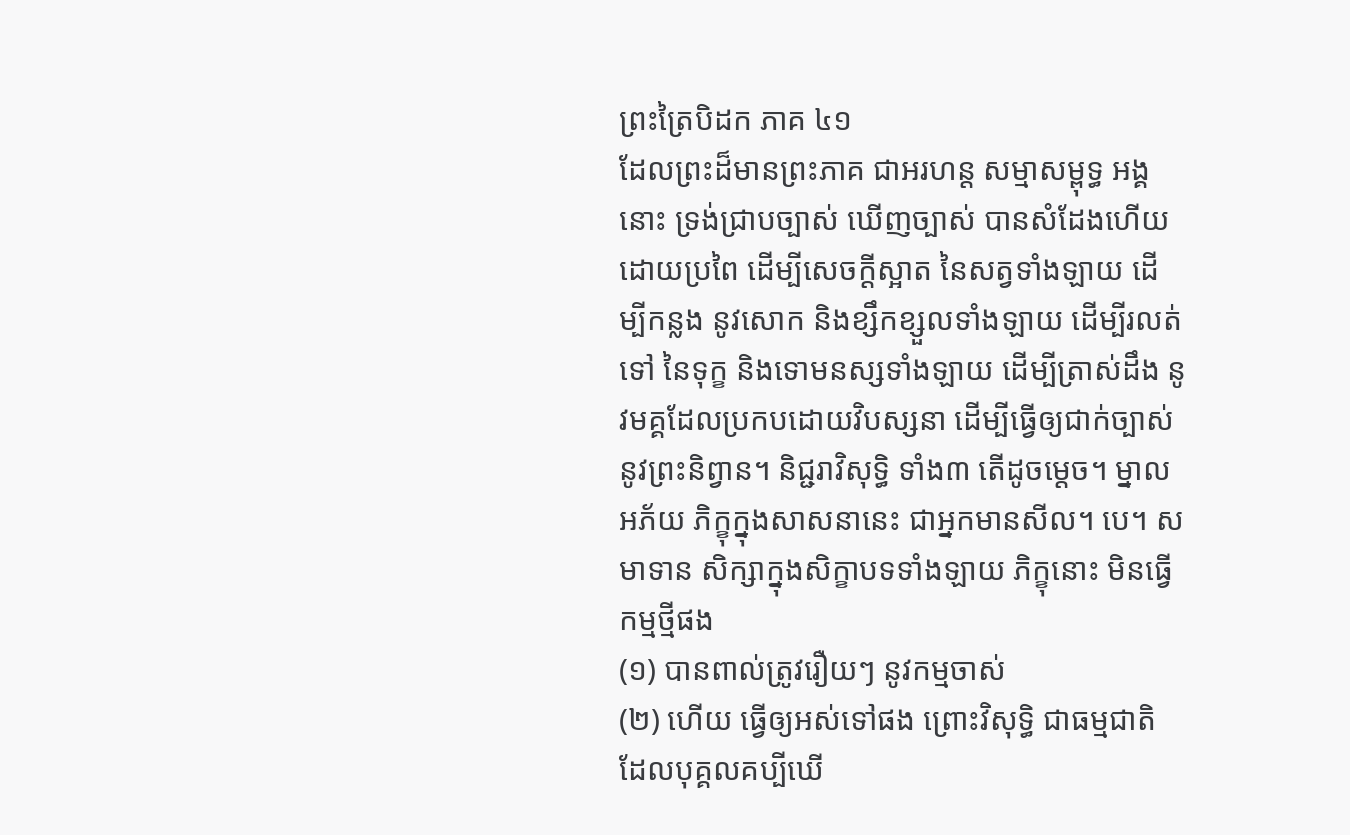ព្រះត្រៃបិដក ភាគ ៤១
ដែលព្រះដ៏មានព្រះភាគ ជាអរហន្ត សម្មាសម្ពុទ្ធ អង្គនោះ ទ្រង់ជ្រាបច្បាស់ ឃើញច្បាស់ បានសំដែងហើយ ដោយប្រពៃ ដើម្បីសេចក្ដីស្អាត នៃសត្វទាំងឡាយ ដើម្បីកន្លង នូវសោក និងខ្សឹកខ្សួលទាំងឡាយ ដើម្បីរលត់ទៅ នៃទុក្ខ និងទោមនស្សទាំងឡាយ ដើម្បីត្រាស់ដឹង នូវមគ្គដែលប្រកបដោយវិបស្សនា ដើម្បីធ្វើឲ្យជាក់ច្បាស់ នូវព្រះនិព្វាន។ និជ្ជរាវិសុទ្ធិ ទាំង៣ តើដូចម្ដេច។ ម្នាលអភ័យ ភិក្ខុក្នុងសាសនានេះ ជាអ្នកមានសីល។ បេ។ សមាទាន សិក្សាក្នុងសិក្ខាបទទាំងឡាយ ភិក្ខុនោះ មិនធ្វើកម្មថ្មីផង
(១) បានពាល់ត្រូវរឿយៗ នូវកម្មចាស់
(២) ហើយ ធ្វើឲ្យអស់ទៅផង ព្រោះវិសុទ្ធិ ជាធម្មជាតិ ដែលបុគ្គលគប្បីឃើ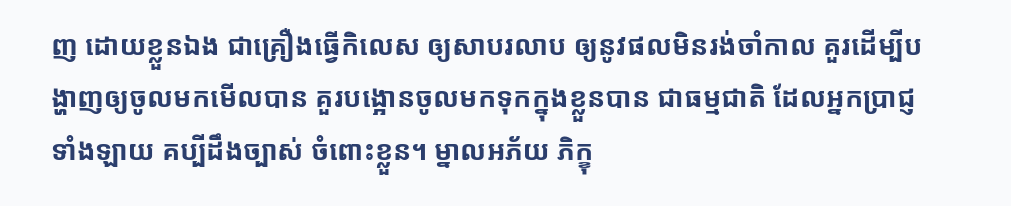ញ ដោយខ្លួនឯង ជាគ្រឿងធ្វើកិលេស ឲ្យសាបរលាប ឲ្យនូវផលមិនរង់ចាំកាល គួរដើម្បីបង្ហាញឲ្យចូលមកមើលបាន គួរបង្អោនចូលមកទុកក្នុងខ្លួនបាន ជាធម្មជាតិ ដែលអ្នកប្រាជ្ញទាំងឡាយ គប្បីដឹងច្បាស់ ចំពោះខ្លួន។ ម្នាលអភ័យ ភិក្ខុ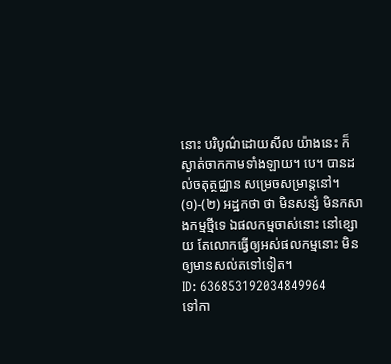នោះ បរិបូណ៌ដោយសីល យ៉ាងនេះ ក៏ស្ងាត់ចាកកាមទាំងឡាយ។ បេ។ បានដល់ចតុត្ថជ្ឈាន សម្រេចសម្រាន្តនៅ។
(១)-(២) អដ្ឋកថា ថា មិនសន្សំ មិនកសាងកម្មថ្មីទេ ឯផលកម្មចាស់នោះ នៅខ្សោយ តែលោកធ្វើឲ្យអស់ផលកម្មនោះ មិនឲ្យមានសល់តទៅទៀត។
ID: 636853192034849964
ទៅកា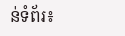ន់ទំព័រ៖